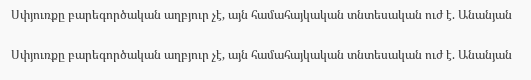Սփյուռքը բարեգործական աղբյուր չէ, այն համահայկական տնտեսական ուժ է. Անանյան

Սփյուռքը բարեգործական աղբյուր չէ, այն համահայկական տնտեսական ուժ է. Անանյան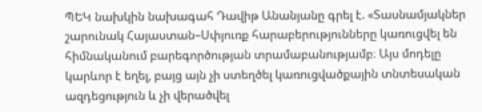ՊԵԿ նախկին նախագահ Դավիթ Անանյանը գրել է. «Տասնամյակներ շարունակ Հայաստան–Սփյուռք հարաբերությունները կառուցվել են հիմնականում բարեգործության տրամաբանությամբ։ Այս մոդելը կարևոր է եղել, բայց այն չի ստեղծել կառուցվածքային տնտեսական ազդեցություն և չի վերածվել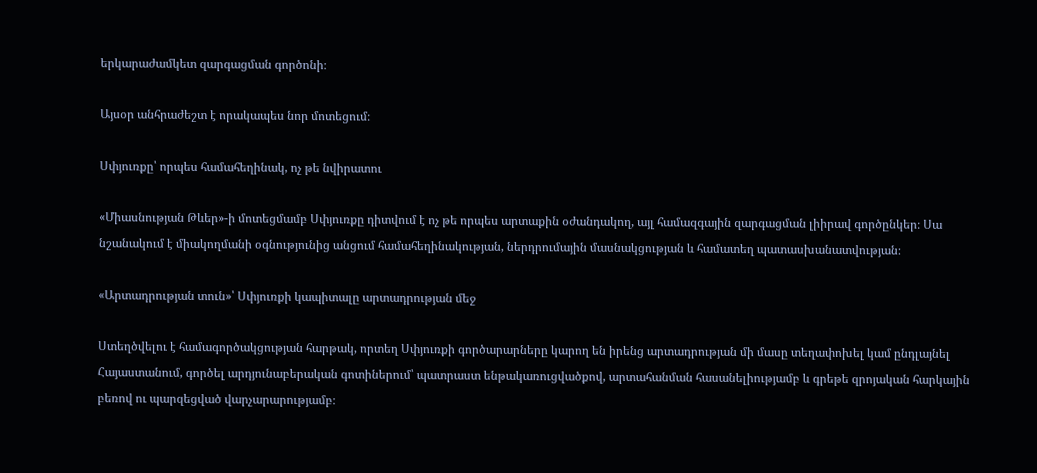երկարաժամկետ զարգացման գործոնի։

Այսօր անհրաժեշտ է որակապես նոր մոտեցում։

Սփյուռքը՝ որպես համահեղինակ, ոչ թե նվիրատու

«Միասնության Թևեր»-ի մոտեցմամբ Սփյուռքը դիտվում է ոչ թե որպես արտաքին օժանդակող, այլ համազգային զարգացման լիիրավ գործընկեր։ Սա նշանակում է միակողմանի օգնությունից անցում համահեղինակության, ներդրումային մասնակցության և համատեղ պատասխանատվության։

«Արտադրության տուն»՝ Սփյուռքի կապիտալը արտադրության մեջ

Ստեղծվելու է համագործակցության հարթակ, որտեղ Սփյուռքի գործարարները կարող են իրենց արտադրության մի մասը տեղափոխել կամ ընդլայնել Հայաստանում, գործել արդյունաբերական գոտիներում՝ պատրաստ ենթակառուցվածքով, արտահանման հասանելիությամբ և գրեթե զրոյական հարկային բեռով ու պարզեցված վարչարարությամբ։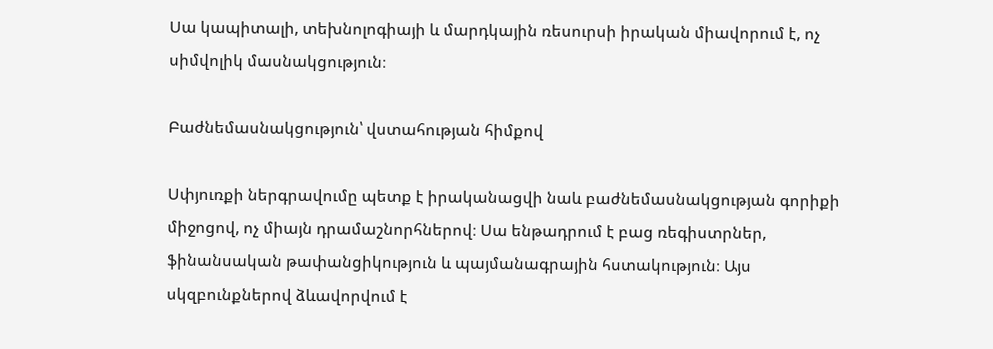Սա կապիտալի, տեխնոլոգիայի և մարդկային ռեսուրսի իրական միավորում է, ոչ սիմվոլիկ մասնակցություն։

Բաժնեմասնակցություն՝ վստահության հիմքով

Սփյուռքի ներգրավումը պետք է իրականացվի նաև բաժնեմասնակցության գորիքի միջոցով, ոչ միայն դրամաշնորհներով։ Սա ենթադրում է բաց ռեգիստրներ, ֆինանսական թափանցիկություն և պայմանագրային հստակություն։ Այս սկզբունքներով ձևավորվում է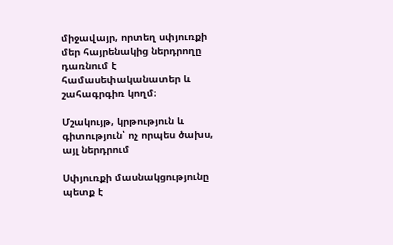միջավայր, որտեղ սփյուռքի մեր հայրենակից ներդրողը դառնում է համասեփականատեր և շահագրգիռ կողմ։

Մշակույթ, կրթություն և գիտություն՝ ոչ որպես ծախս, այլ ներդրում

Սփյուռքի մասնակցությունը պետք է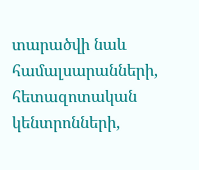տարածվի նաև համալսարանների, հետազոտական կենտրոնների,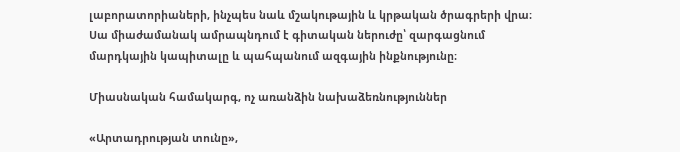լաբորատորիաների, ինչպես նաև մշակութային և կրթական ծրագրերի վրա։ Սա միաժամանակ ամրապնդում է գիտական ներուժը՝ զարգացնում մարդկային կապիտալը և պահպանում ազգային ինքնությունը։

Միասնական համակարգ, ոչ առանձին նախաձեռնություններ

«Արտադրության տունը»,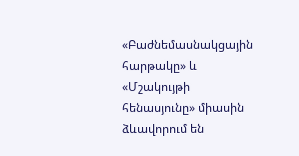«Բաժնեմասնակցային հարթակը» և «Մշակույթի հենասյունը» միասին ձևավորում են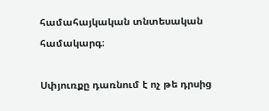համահայկական տնտեսական համակարգ։

Սփյուռքը դառնում է ոչ թե դրսից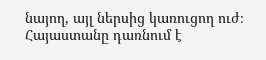նայող, այլ ներսից կառուցող ուժ։ Հայաստանը դառնում է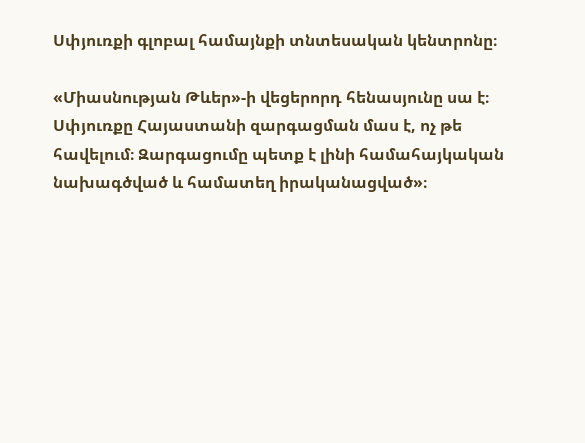Սփյուռքի գլոբալ համայնքի տնտեսական կենտրոնը։

«Միասնության Թևեր»-ի վեցերորդ հենասյունը սա է։ Սփյուռքը Հայաստանի զարգացման մաս է, ոչ թե հավելում։ Զարգացումը պետք է լինի համահայկական նախագծված և համատեղ իրականացված»։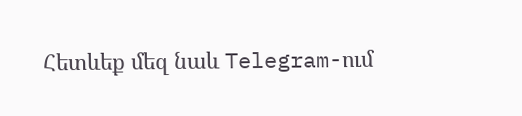Հետևեք մեզ նաև Telegram-ում